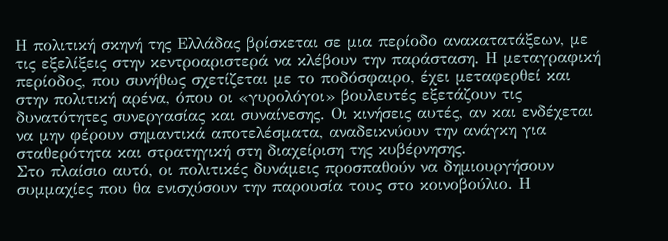Η πολιτική σκηνή της Ελλάδας βρίσκεται σε μια περίοδο ανακατατάξεων, με τις εξελίξεις στην κεντροαριστερά να κλέβουν την παράσταση. Η μεταγραφική περίοδος, που συνήθως σχετίζεται με το ποδόσφαιρο, έχει μεταφερθεί και στην πολιτική αρένα, όπου οι «γυρολόγοι» βουλευτές εξετάζουν τις δυνατότητες συνεργασίας και συναίνεσης. Οι κινήσεις αυτές, αν και ενδέχεται να μην φέρουν σημαντικά αποτελέσματα, αναδεικνύουν την ανάγκη για σταθερότητα και στρατηγική στη διαχείριση της κυβέρνησης.
Στο πλαίσιο αυτό, οι πολιτικές δυνάμεις προσπαθούν να δημιουργήσουν συμμαχίες που θα ενισχύσουν την παρουσία τους στο κοινοβούλιο. Η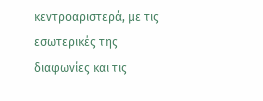κεντροαριστερά, με τις εσωτερικές της διαφωνίες και τις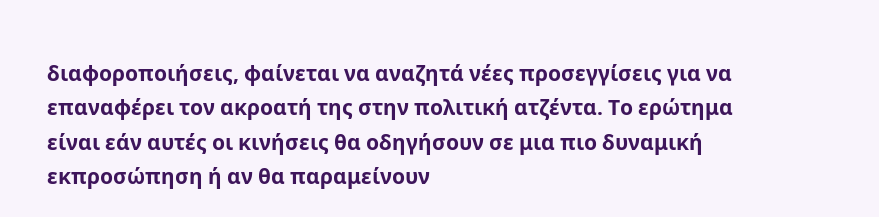διαφοροποιήσεις, φαίνεται να αναζητά νέες προσεγγίσεις για να επαναφέρει τον ακροατή της στην πολιτική ατζέντα. Το ερώτημα είναι εάν αυτές οι κινήσεις θα οδηγήσουν σε μια πιο δυναμική εκπροσώπηση ή αν θα παραμείνουν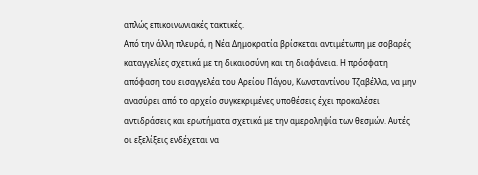απλώς επικοινωνιακές τακτικές.
Από την άλλη πλευρά, η Νέα Δημοκρατία βρίσκεται αντιμέτωπη με σοβαρές καταγγελίες σχετικά με τη δικαιοσύνη και τη διαφάνεια. Η πρόσφατη απόφαση του εισαγγελέα του Αρείου Πάγου, Κωνσταντίνου Τζαβέλλα, να μην ανασύρει από το αρχείο συγκεκριμένες υποθέσεις έχει προκαλέσει αντιδράσεις και ερωτήματα σχετικά με την αμεροληψία των θεσμών. Αυτές οι εξελίξεις ενδέχεται να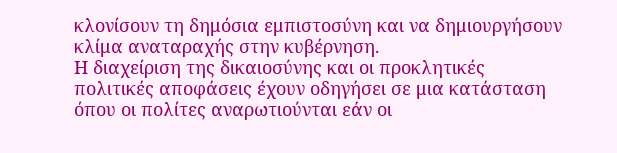κλονίσουν τη δημόσια εμπιστοσύνη και να δημιουργήσουν κλίμα αναταραχής στην κυβέρνηση.
Η διαχείριση της δικαιοσύνης και οι προκλητικές πολιτικές αποφάσεις έχουν οδηγήσει σε μια κατάσταση όπου οι πολίτες αναρωτιούνται εάν οι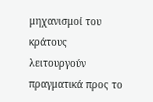μηχανισμοί του κράτους λειτουργούν πραγματικά προς το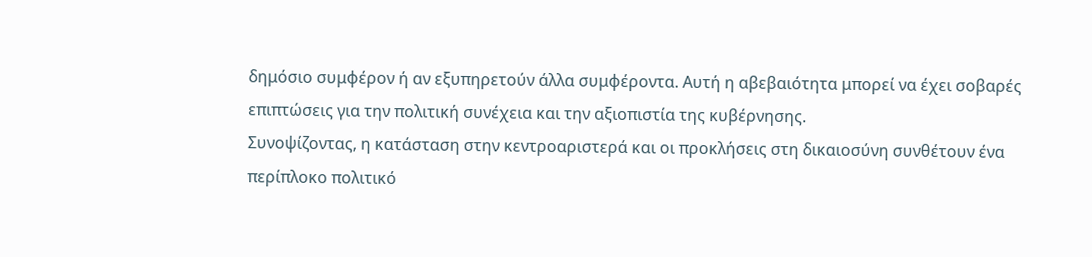δημόσιο συμφέρον ή αν εξυπηρετούν άλλα συμφέροντα. Αυτή η αβεβαιότητα μπορεί να έχει σοβαρές επιπτώσεις για την πολιτική συνέχεια και την αξιοπιστία της κυβέρνησης.
Συνοψίζοντας, η κατάσταση στην κεντροαριστερά και οι προκλήσεις στη δικαιοσύνη συνθέτουν ένα περίπλοκο πολιτικό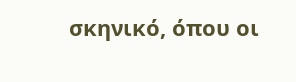σκηνικό, όπου οι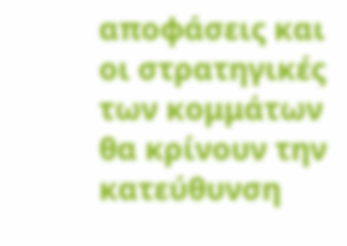αποφάσεις και οι στρατηγικές των κομμάτων θα κρίνουν την κατεύθυνση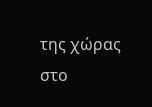της χώρας στο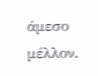άμεσο μέλλον.